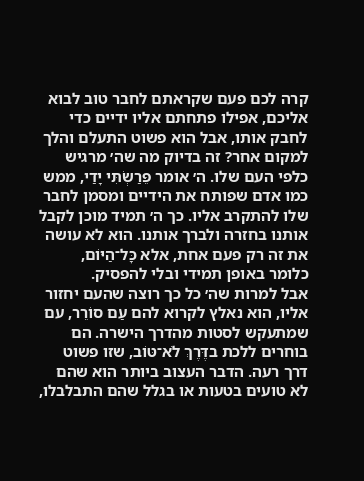קרה לכם פעם שקראתם לחבר טוב לבוא אליכם, אפילו פתחתם אליו ידיים כדי לחבק אותו, אבל הוא פשוט התעלם והלך למקום אחר? זה בדיוק מה שה׳ מרגיש כלפי העם שלו. ה׳ אומר פֵּרַשְׂתִּי יָדַי, ממש כמו אדם שפותח את הידיים ומסמן לחבר שלו להתקרב אליו. כך ה׳ תמיד מוכן לקבל אותנו בחזרה ולברך אותנו. הוא לא עושה את זה רק פעם אחת, אלא כָּל־הַיּוֹם, כלומר באופן תמידי ובלי להפסיק.
אבל למרות שה׳ כל כך רוצה שהעם יחזור אליו, הוא נאלץ לקרוא להם עַם סוֹרֵר, עם שמתעקש לסטות מהדרך הישרה. הם בוחרים ללכת בדֶּרֶךְ לֹא־טּוֹב, שזו פשוט דרך רעה. הדבר העצוב ביותר הוא שהם לא טועים בטעות או בגלל שהם התבלבלו,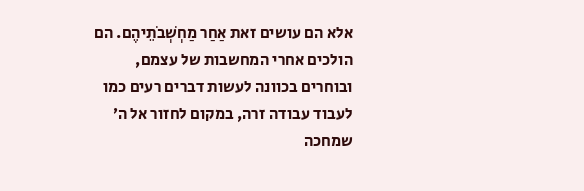אלא הם עושים זאת אַחַר מַחְשְׁבֹתֵיהֶם. הם הולכים אחרי המחשבות של עצמם, ובוחרים בכוונה לעשות דברים רעים כמו לעבוד עבודה זרה, במקום לחזור אל ה׳ שמחכה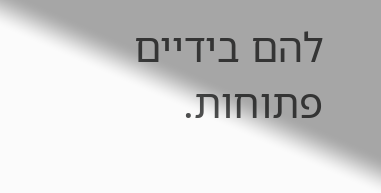להם בידיים פתוחות.